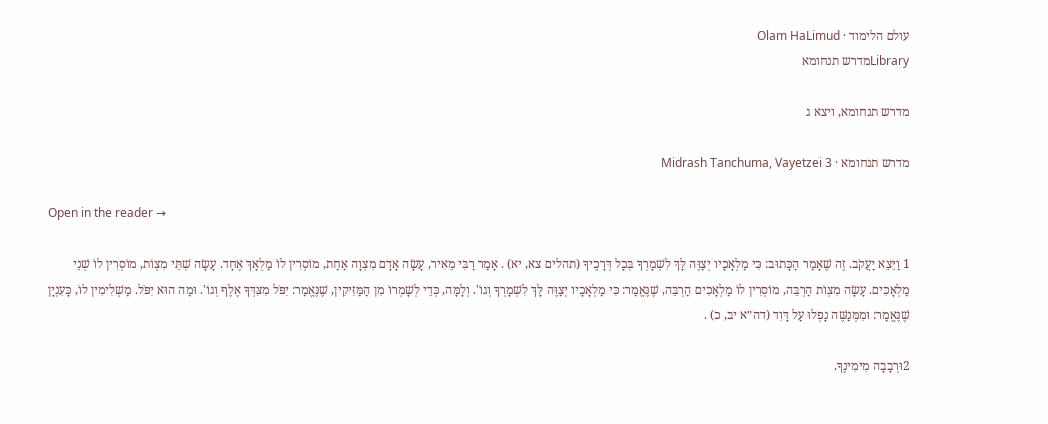עולם הלימוד · Olam HaLimud
Libraryמדרש תנחומא

מדרש תנחומא, ויצא ג

מדרש תנחומא · Midrash Tanchuma, Vayetzei 3

Open in the reader →

1 וַיֵּצֵא יַעֲקֹב. זֶה שֶׁאָמַר הַכָּתוּב: כִּי מַלְאָכָיו יְצַוֶּה לָּךְ לִשְׁמָרְךָ בְּכָל דְּרָכֶיךָ (תהלים צא, יא) . אָמַר רַבִּי מֵאִיר, עָשָׂה אָדָם מִצְוָה אַחַת, מוֹסְרִין לוֹ מַלְאָךְ אֶחָד. עָשָׂה שְׁתֵּי מִצְוֹת, מוֹסְרִין לוֹ שְׁנֵי מַלְאָכִים. עָשָׂה מִצְוֹת הַרְבֵּה, מוֹסְרִין לוֹ מַלְאָכִים הַרְבֵּה, שֶׁנֶּאֱמַר: כִּי מַלְאָכָיו יְצַוֶּה לָּךְ לִשְׁמָרְךָ וְגוֹ'. וְלָמָּה, כְּדֵי לְשָׁמְרוֹ מִן הַמַּזִּיקִין, שֶׁנֶּאֱמַר: יִפֹּל מִצִּדְּךָ אֶלֶף וְגוֹ'. וּמַה הוּא יִפֹּל. מַשְׁלִימִין לוֹ, כָּעִנְיָן שֶׁנֶּאֱמַר: וּמִמְּנַשֶּׁה נָפְלוּ עַל דָּוִד (דה״א יב, כ) .

2וּרְבָבָה מִימִינֶךָ.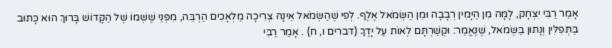אָמַר רַבִּי יִצְחָק, לָמָּה מִן הַיָּמִין רְבָבָה וּמִן הַשְּׂמֹאל אֶלֶף. לְפִי שֶׁהַשְּׂמֹאל אֵינָהּ צְרִיכָה מַלְאָכִים הַרְבֵּה, מִפְּנֵי שֶׁשְּׁמוֹ שֶׁל הַקָּדוֹשׁ בָּרוּךְ הוּא כָּתוּב בַּתְּפִלִּין וְנָתוּן בַּשְּׂמֹאל, שֶׁנֶּאֱמַר: וּקְשַׁרְתָּם לְאוֹת עַל יָדֶךָ (דברים ו, ח) . אָמַר רַבִּי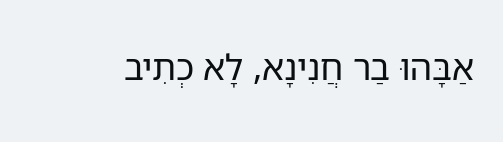אַבָּהוּ בַר חֲנִינָא, לָא כְתִיב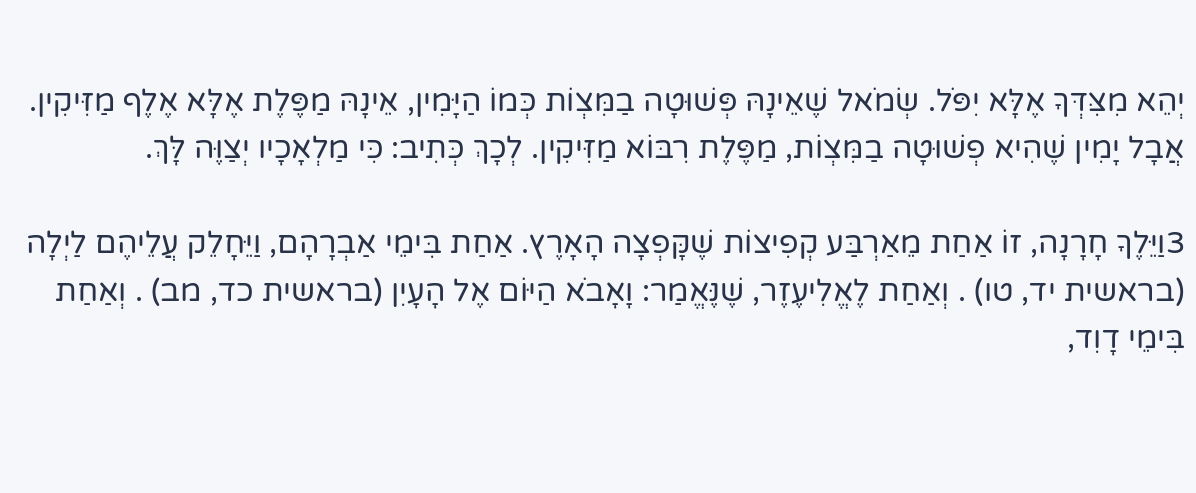יְהֵא מִצִּדְּךָ אֶלָּא יִפֹּל. שְׂמֹאל שֶׁאֵינָהּ פְּשׁוּטָה בַמִּצְוֹת כְּמוֹ הַיָּמִין, אֵינָהּ מַפֶּלֶת אֶלָּא אֶלֶף מַזִּיקִין. אֲבָל יָמִין שֶׁהִיא פְשׁוּטָה בַמִּצְוֹת, מַפֶּלֶת רִבּוֹא מַזִּיקִין. לְכָךְ כְּתִיב: כִּי מַלְאָכָיו יְצַוֶּה לָּךְ.

3וַיֵּלֶךָ חָרָנָה, זוֹ אַחַת מֵאַרְבַּע קְפִיצוֹת שֶׁקָּפְצָה הָאָרֶץ. אַחַת בִּימֵי אַבְרָהָם, וַיֵּחָלֵק עֲלֵיהֶם לַיְלָה (בראשית יד, טו) . וְאַחַת לֶאֱלִיעֶזֶר, שֶׁנֶּאֱמַר: וָאָבֹא הַיּוֹם אֶל הָעָיִן (בראשית כד, מב) . וְאַחַת בִּימֵי דָוִד,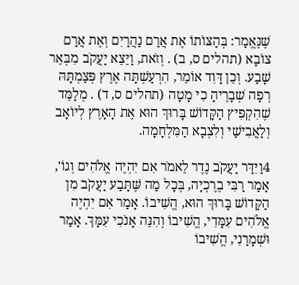שֶׁנֶּאֱמַר: בְּהַצּוֹתוֹ אֶת אֲרַם נַהֲרַיִם וְאֶת אֲרַם צוֹבָא (תהלים ס, ב) . וְזֹאת, וַיֵּצֵא יַעֲקֹב מִבְּאֵר שָׁבַע. וְכֵן דָּוִד אוֹמֵר, הִרְעַשְׁתָּה אֶרֶץ פְּצַמְתָּהּ רְפָה שְׁבָרֶיהָ כִי מָטָה (תהלים ס, ד) . מְלַמֵּד שֶׁהִקְפִּיץ הַקָּדוֹשׁ בָּרוּךְ הוּא אֶת הָאָרֶץ לְיוֹאָב וְלַאֲבִישַׁי וְלִצְבָא הַמִּלְחָמָה.

4וַיִּדַּר יַעֲקֹב נֶדֶר לֵאמֹר אִם יִהְיֶה אֱלֹהִים וְגוֹ', אָמַר רַבִּי בֶרֶכְיָה, בְּכָל מַה שֶּׁתָּבַע יַעֲקֹב מִן הַקָּדוֹשׁ בָּרוּךְ הוּא, הֱשִׁיבוֹ. אָמַר אִם יִהְיֶה אֱלֹהִים עִמָּדִי, הֱשִׁיבוֹ וְהִנֵּה אָנֹכִי עִמָּךְ. אָמַר וּשְׁמָרַנִי, הֱשִׁיבוֹ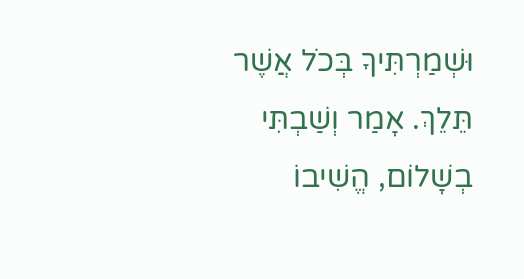וּשְׁמַרְתִּיךָ בְּכֹל אֲשֶׁר תֵּלֵךְ. אָמַר וְשַׁבְתִּי בְשָׁלוֹם, הֱשִׁיבוֹ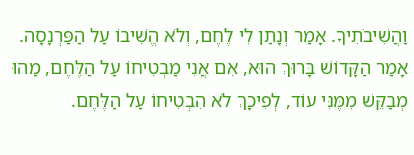וַהֲשִׁיבֹתִיךָ. אָמַר וְנָתַן לִי לֶחֶם, וְלֹא הֱשִׁיבוֹ עַל הַפַּרְנָסָה. אָמַר הַקָּדוֹשׁ בָּרוּךְ הוּא, אִם אֲנִי מַבְטִיחוֹ עַל הַלֶּחֶם, מַהוּ מְבַקֵּשׁ מִמֶּנִּי עוֹד, לְפִיכָךְ לֹא הִבְטִיחוֹ עַל הַלֶּחֶם.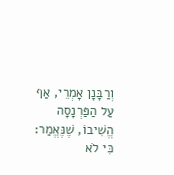וְרַבָּנָן אָמְרֵי, אַף עַל הַפַּרְנָסָה הֱשִׁיבוֹ, שֶׁנֶּאֱמַר: כִּי לֹא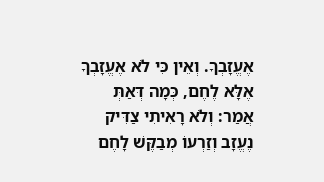אֶעֱזָבְךָ. וְאֵין כִּי לֹא אֶעֱזָבְךָ אֶלָּא לֶחֶם, כְּמָה דְּאַתְּ אֲמַר: וְלֹא רָאִיתִי צַדִּיק נֶעֱזָב וְזַרְעוֹ מְבַקֶּשׁ לָחֶם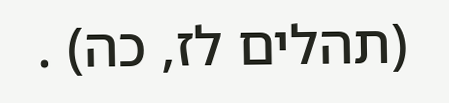(תהלים לז, כה) .